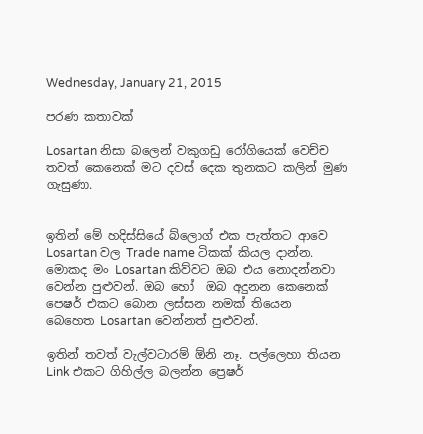Wednesday, January 21, 2015

පරණ කතාවක්

Losartan නිසා බලෙන් වකුගඩු රෝගියෙක් වෙච්ච තවත් කෙනෙක් මට දවස් දෙක තුනකට කලින් මුණ ගැසුණා.


ඉතින් මේ හදිස්සියේ බ්ලොග් එක පැත්තට ආවෙ Losartan වල Trade name ටිකක් කියල දාන්න. මොකද මං Losartan කිව්වට ඔබ එය නොදන්නවා වෙන්න පුළුවන්. ඔබ හෝ  ඔබ අදුනන කෙනෙක් පෙෂර් එකට බොන ලස්සන නමක් තියෙන  බෙහෙත Losartan වෙන්නත් පුළුවන්.

ඉතින් තවත් වැල්වටාරම් ඕනි නෑ. පල්ලෙහා තියන Link එකට ගිහිල්ල බලන්න ප්‍රෙෂර්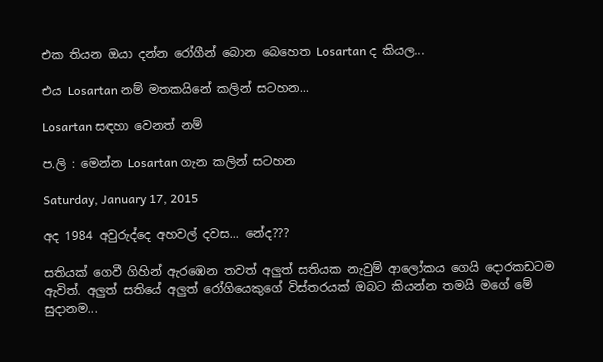එක තියන ඔයා දන්න රෝගීන් බොන බෙහෙත Losartan ද කියල...

එය Losartan නම් මතකයිනේ කලින් සටහන...

Losartan සඳහා වෙනත් නම්

ප.ලි : මෙන්න Losartan ගැන කලින් සටහන

Saturday, January 17, 2015

අද 1984 අවුරුද්දෙ අහවල් දවස... නේද???

සතියක් ගෙවී ගිහින් ඇරඹෙන තවත් අලුත් සතියක නැවුම් ආලෝකය ගෙයි දොරකඩටම ඇවිත්. අලුත් සතියේ අලුත් රෝගියෙකුගේ විස්තරයක් ඔබට කියන්න තමයි මගේ මේ සුදානම...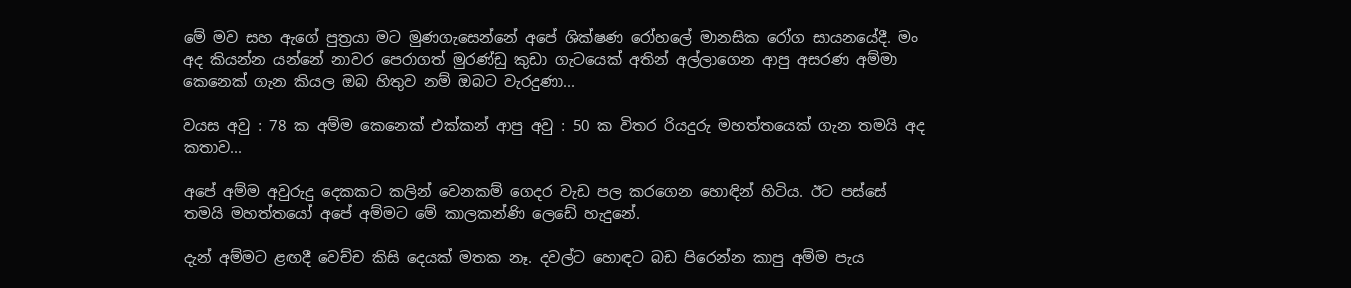මේ මව සහ ඇගේ පුත්‍රයා මට මුණගැසෙන්නේ අපේ ශික්ෂණ රෝහලේ මානසික රෝග සායනයේදී. මං අද කියන්න යන්නේ නාවර පෙරාගත් මුරණ්ඩු කුඩා ගැටයෙක් අතින් අල්ලාගෙන ආපු අසරණ අම්මා කෙනෙක් ගැන කියල ඔබ හිතුව නම් ඔබට වැරදුණා...

වයස අවු : 78 ක අම්ම කෙනෙක් එක්කන් ආපු අවු : 50 ක විතර රියදුරු මහත්තයෙක් ගැන තමයි අද කතාව...

අපේ අම්ම අවුරුදු දෙකකට කලින් වෙනකම් ගෙදර වැඩ පල කරගෙන හොඳින් හිටිය. ඊට පස්සේ තමයි මහත්තයෝ අපේ අම්මට මේ කාලකන්ණි ලෙඩේ හැදුනේ.

දැන් අම්මට ළඟදී වෙච්ච කිසි දෙයක් මතක නෑ. දවල්ට හොඳට බඩ පිරෙන්න කාපු අම්ම පැය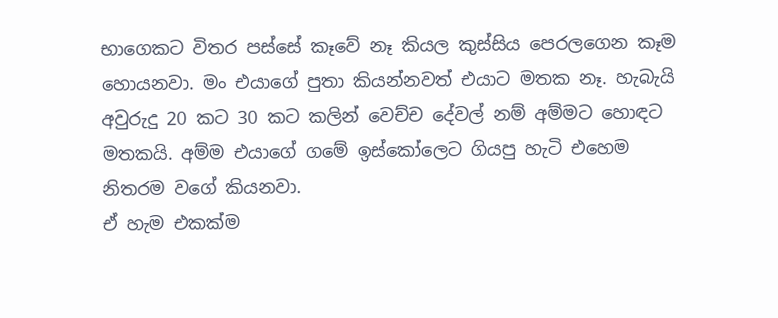භාගෙකට විතර පස්සේ කෑවේ නෑ කියල කුස්සිය පෙරලගෙන කෑම හොයනවා. මං එයාගේ පුතා කියන්නවත් එයාට මතක නෑ. හැබැයි අවුරුදු 20 කට 30 කට කලින් වෙච්ච දේවල් නම් අම්මට හොඳට මතකයි. අම්ම එයාගේ ගමේ ඉස්කෝලෙට ගියපු හැටි එහෙම නිතරම වගේ කියනවා.
ඒ හැම එකක්ම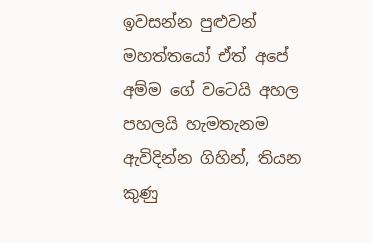ඉවසන්න පුළුවන් මහත්තයෝ ඒත් අපේ අම්ම ගේ වටෙයි අහල පහලයි හැමතැනම ඇවිදින්න ගිහින්, තියන කුණු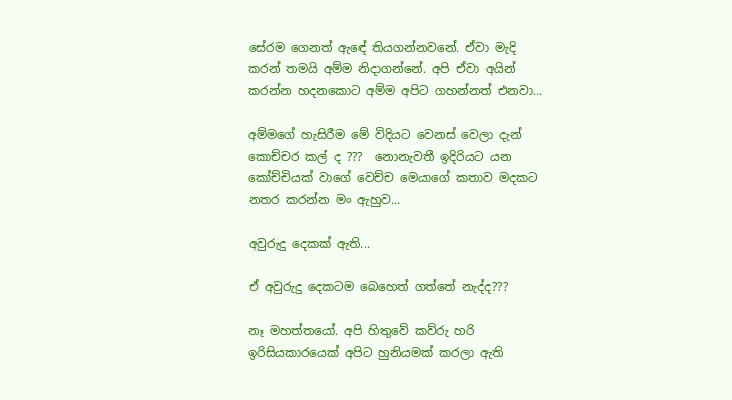සේරම ගෙනත් ඇඳේ තියගන්නවනේ. ඒවා මැදි කරන් තමයි අම්ම නිදාගන්නේ. අපි ඒවා අයින් කරන්න හදනකොට අම්ම අපිට ගහන්නත් එනවා...

අම්මගේ හැසිරීම මේ විදියට වෙනස් වෙලා දැන් කොච්චර කල් ද ???  නොනැවතී ඉදිරියට යන කෝච්චියක් වාගේ වෙච්ච මෙයාගේ කතාව මදකට නතර කරන්න මං ඇහුව...

අවුරුදු දෙකක් ඇති...

ඒ අවුරුදු දෙකටම බෙහෙත් ගත්තේ නැද්ද???

නෑ මහත්තයෝ. අපි හිතුවේ කව්රු හරි ඉරිසියකාරයෙක් අපිට හුනියමක් කරලා ඇති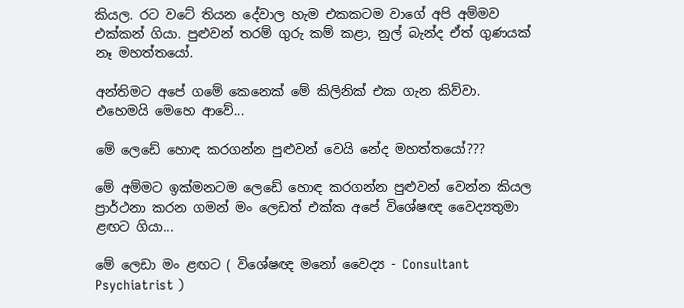කියල. රට වටේ තියන දේවාල හැම එකකටම වාගේ අපි අම්මව එක්කන් ගියා. පුළුවන් තරම් ගුරු කම් කළා, නුල් බැන්ද ඒත් ගුණයක් නෑ මහත්තයෝ.

අන්තිමට අපේ ගමේ කෙනෙක් මේ කිලිනික් එක ගැන කිව්වා. එහෙමයි මෙහෙ ආවේ...

මේ ලෙඩේ හොඳ කරගන්න පුළුවන් වෙයි නේද මහත්තයෝ???

මේ අම්මට ඉක්මනටම ලෙඩේ හොඳ කරගන්න පුළුවන් වෙන්න කියල ප්‍රාර්ථනා කරන ගමන් මං ලෙඩත් එක්ක අපේ විශේෂඥ වෛද්‍යතුමා ළඟට ගියා...

මේ ලෙඩා මං ළඟට ( විශේෂඥ මනෝ වෛද්‍ය - Consultant Psychiatrist )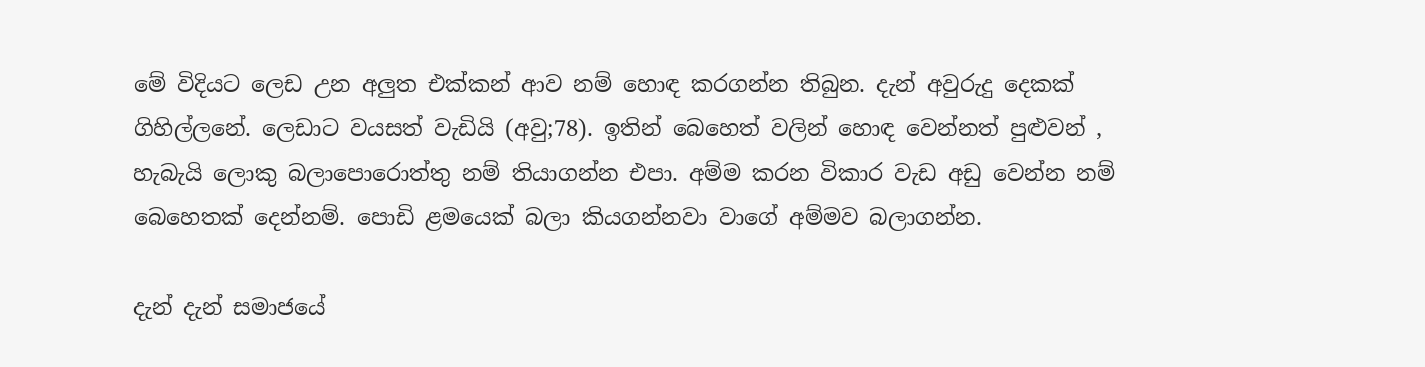මේ විදියට ලෙඩ උන අලුත එක්කන් ආව නම් හොඳ කරගන්න තිබුන. දැන් අවුරුදු දෙකක් ගිහිල්ලනේ. ලෙඩාට වයසත් වැඩියි (අවු;78). ඉතින් බෙහෙත් වලින් හොඳ වෙන්නත් පුළුවන් , හැබැයි ලොකු බලාපොරොත්තු නම් තියාගන්න එපා. අම්ම කරන විකාර වැඩ අඩු වෙන්න නම් බෙහෙතක් දෙන්නම්. පොඩි ළමයෙක් බලා කියගන්නවා වාගේ අම්මව බලාගන්න.

දැන් දැන් සමාජයේ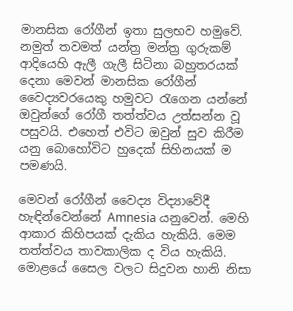මානසික රෝගීන් ඉතා සුලභව හමුවේ. නමුත් තවමත් යන්ත්‍ර මන්ත්‍ර ගුරුකම් ආදියෙහි ඇලී ගැලී සිටිනා බහුතරයක් දෙනා මෙවන් මානසික රෝගීන් වෛද්‍යවරයෙකු හමුවට රැගෙන යන්නේ ඔවුන්ගේ රෝගී තත්ත්වය උත්සන්න වූ පසුවයි. එහෙත් එවිට ඔවුන් සුව කිරීම යනු බොහෝවිට හුදෙක් සිහිනයක් ම පමණයි.

මෙවන් රෝගීන් වෛද්‍ය විද්‍යාවේදී හැඳින්වෙන්නේ Amnesia යනුවෙන්. මෙහි ආකාර කිහිපයක් දැකිය හැකියි. මෙම තත්ත්වය තාවකාලික ද විය හැකියි. මොළයේ සෛල වලට සිදුවන හානි නිසා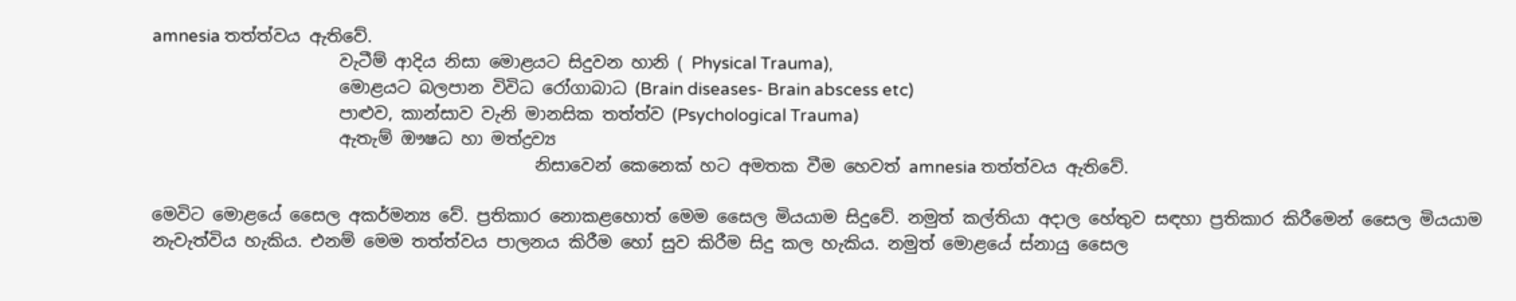amnesia තත්ත්වය ඇතිවේ.
                      වැටීම් ආදිය නිසා මොළයට සිදුවන හානි ( Physical Trauma),
                      මොළයට බලපාන විවිධ රෝගාබාධ (Brain diseases- Brain abscess etc)
                      පාළුව, කාන්සාව වැනි මානසික තත්ත්ව (Psychological Trauma)
                      ඇතැම් ඖෂධ හා මත්ද්‍රව්‍ය
                                             නිසාවෙන් කෙනෙක් හට අමතක වීම හෙවත් amnesia තත්ත්වය ඇතිවේ.

මෙවිට මොළයේ සෛල අකර්මන්‍ය වේ. ප්‍රතිකාර නොකළහොත් මෙම සෛල මියයාම සිදුවේ. නමුත් කල්තියා අදාල හේතුව සඳහා ප්‍රතිකාර කිරීමෙන් සෛල මියයාම නැවැත්විය හැකිය. එනම් මෙම තත්ත්වය පාලනය කිරීම හෝ සුව කිරීම සිදු කල හැකිය. නමුත් මොළයේ ස්නායු සෛල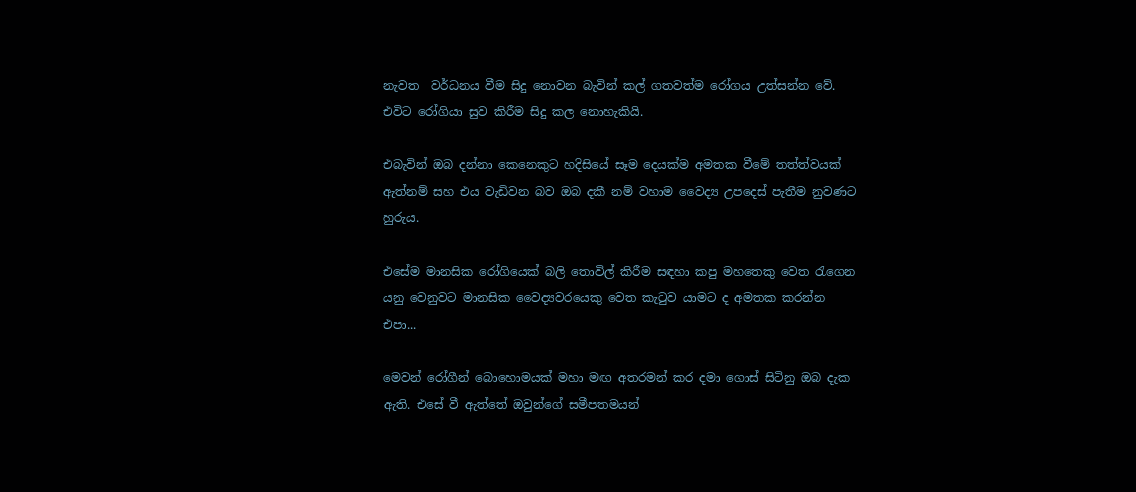නැවත  වර්ධනය වීම සිදු නොවන බැවින් කල් ගතවත්ම රෝගය උත්සන්න වේ. එවිට රෝගියා සුව කිරීම සිදු කල නොහැකියි.

එබැවින් ඔබ දන්නා කෙනෙකුට හදිසියේ සෑම දෙයක්ම අමතක වීමේ තත්ත්වයක් ඇත්නම් සහ එය වැඩිවන බව ඔබ දකී නම් වහාම වෛද්‍ය උපදෙස් පැතීම නුවණට හුරුය.

එසේම මානසික රෝගියෙක් බලි තොවිල් කිරීම සඳහා කපු මහතෙකු වෙත රැගෙන යනු වෙනුවට මානසික වෛද්‍යවරයෙකු වෙත කැටුව යාමට ද අමතක කරන්න එපා...

මෙවන් රෝගීන් බොහොමයක් මහා මඟ අතරමන් කර දමා ගොස් සිටිනු ඔබ දැක ඇති. එසේ වී ඇත්තේ ඔවුන්ගේ සමීපතමයන්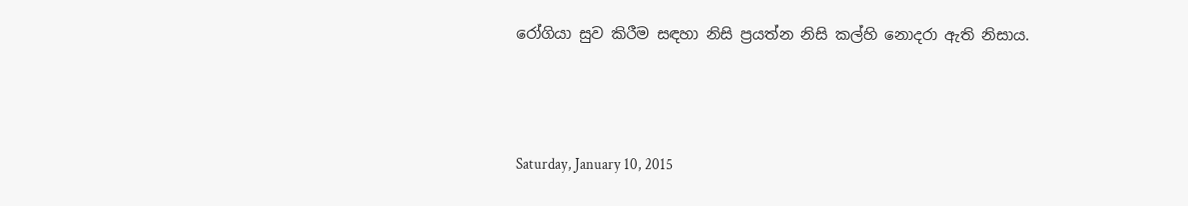රෝගියා සුව කිරීම සඳහා නිසි ප්‍රයත්න නිසි කල්හි නොදරා ඇති නිසාය.



Saturday, January 10, 2015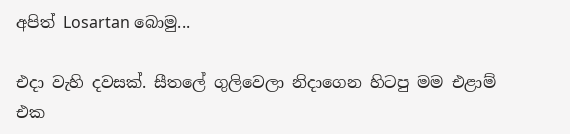අපිත් Losartan බොමු...

එදා වැහි දවසක්. සීතලේ ගුලිවෙලා නිදාගෙන හිටපු මම එළාම් එක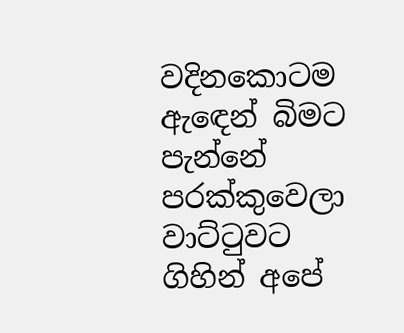වදිනකොටම ඇඳෙන් බිමට පැන්නේ පරක්කුවෙලා වාට්ටුවට ගිහින් අපේ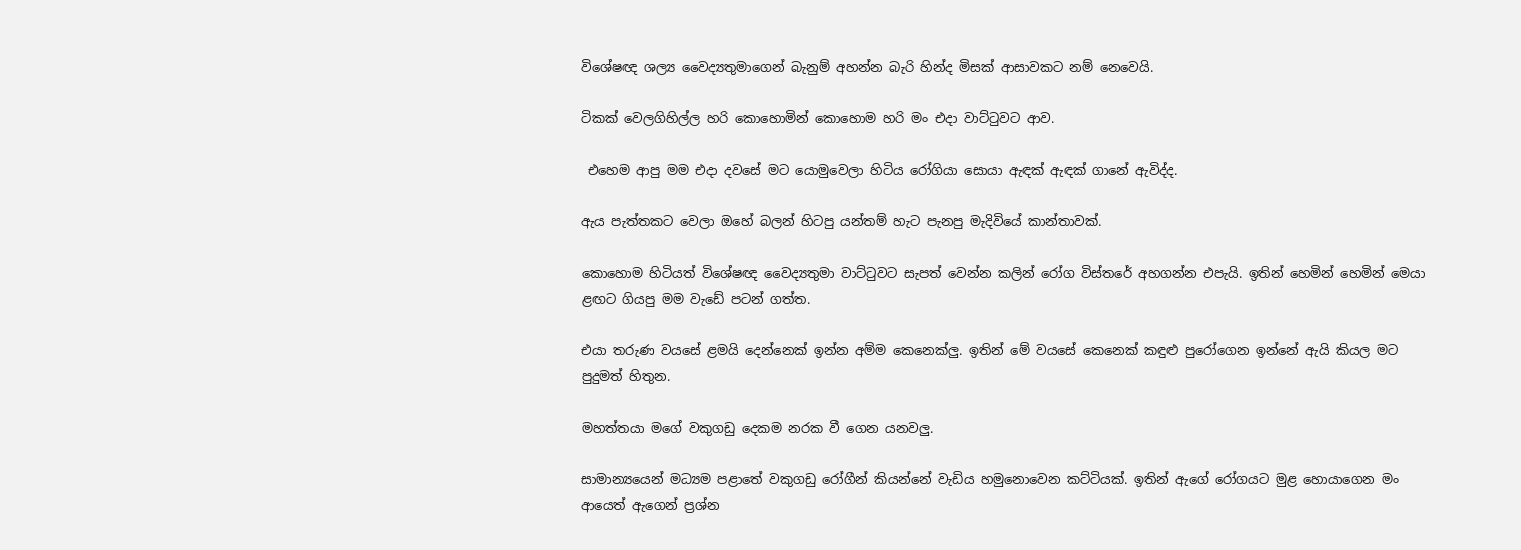විශේෂඥ ශල්‍ය වෛද්‍යතුමාගෙන් බැනුම් අහන්න බැරි හින්ද මිසක් ආසාවකට නම් නෙවෙයි.

ටිකක් වෙලගිහිල්ල හරි කොහොමින් කොහොම හරි මං එදා වාට්ටුවට ආව.

 එහෙම ආපු මම එදා දවසේ මට යොමුවෙලා හිටිය රෝගියා සොයා ඇඳක් ඇඳක් ගානේ ඇවිද්ද.

ඇය පැත්තකට වෙලා ඔහේ බලන් හිටපු යන්තම් හැට පැනපු මැදිවියේ කාන්තාවක්.

කොහොම හිටියත් විශේෂඥ වෛද්‍යතුමා වාට්ටුවට සැපත් වෙන්න කලින් රෝග විස්තරේ අහගන්න එපැයි. ඉතින් හෙමින් හෙමින් මෙයා ළඟට ගියපු මම වැඩේ පටන් ගත්ත.

එයා තරුණ වයසේ ළමයි දෙන්නෙක් ඉන්න අම්ම කෙනෙක්ලු. ඉතින් මේ වයසේ කෙනෙක් කඳුළු පුරෝගෙන ඉන්නේ ඇයි කියල මට පුදුමත් හිතුන.

මහත්තයා මගේ වකුගඩු දෙකම නරක වී ගෙන යනවලු.

සාමාන්‍යයෙන් මධ්‍යම පළාතේ වකුගඩු රෝගීන් කියන්නේ වැඩිය හමුනොවෙන කට්ටියක්. ඉතින් ඇගේ රෝගයට මුළ හොයාගෙන මං ආයෙත් ඇගෙන් ප්‍රශ්න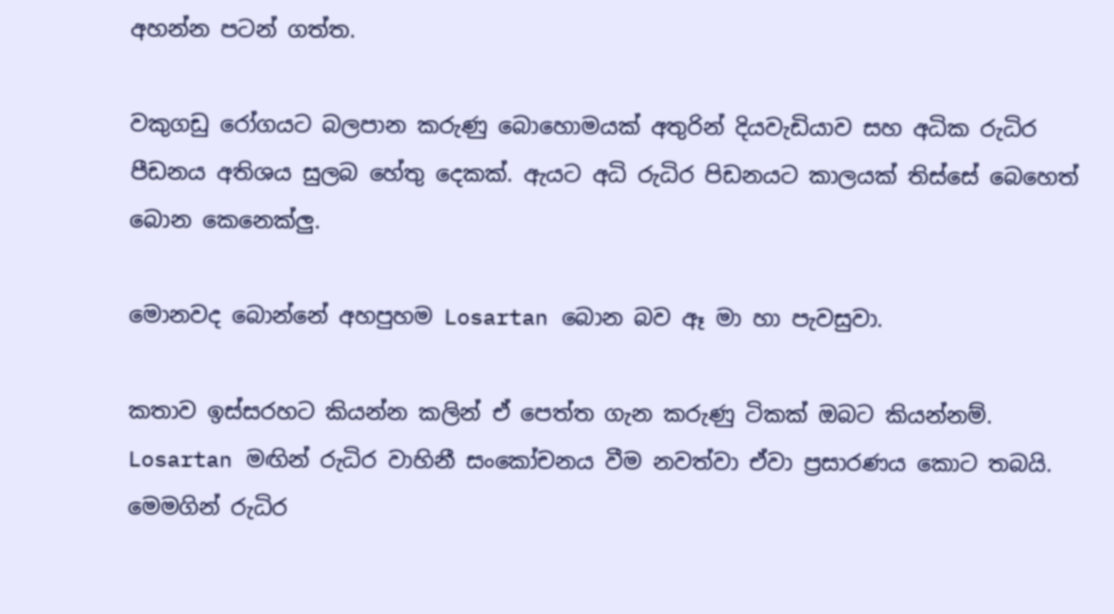අහන්න පටන් ගත්ත.

වකුගඩු රෝගයට බලපාන කරුණු බොහොමයක් අතුරින් දියවැඩියාව සහ අධික රුධිර පීඩනය අතිශය සුලබ හේතු දෙකක්. ඇයට අධි රුධිර පිඩනයට කාලයක් තිස්සේ බෙහෙත් බොන කෙනෙක්ලු.

මොනවද බොන්නේ අහපුහම Losartan බොන බව ඈ මා හා පැවසුවා.

කතාව ඉස්සරහට කියන්න කලින් ඒ පෙත්ත ගැන කරුණු ටිකක් ඔබට කියන්නම්. Losartan මඟින් රුධිර වාහිනී සංකෝචනය වීම නවත්වා ඒවා ප්‍රසාරණය කොට තබයි. මෙමගින් රුධිර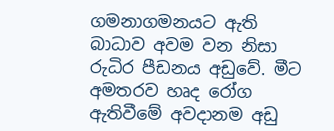ගමනාගමනයට ඇති බාධාව අවම වන නිසා රුධිර පීඩනය අඩුවේ. මීට අමතරව හෘද රෝග ඇතිවීමේ අවදානම අඩු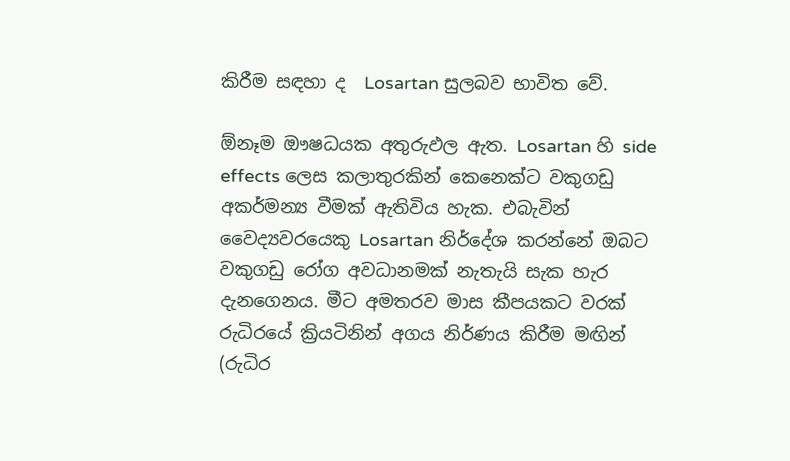කිරීම සඳහා ද  Losartan සුලබව භාවිත වේ.

ඕනෑම ඖෂධයක අතුරුඵල ඇත. Losartan හි side effects ලෙස කලාතුරකින් කෙනෙක්ට වකුගඩු අකර්මන්‍ය වීමක් ඇතිවිය හැක. එබැවින් වෛද්‍යවරයෙකු Losartan නිර්දේශ කරන්නේ ඔබට වකුගඩු රෝග අවධානමක් නැතැයි සැක හැර දැනගෙනය. මීට අමතරව මාස කීපයකට වරක් රුධිරයේ ක්‍රියටිනින් අගය නිර්ණය කිරීම මඟින් (රුධිර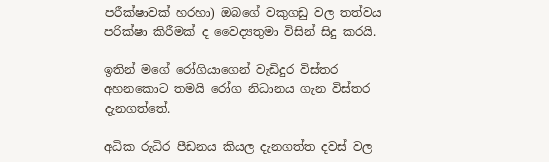පරීක්ෂාවක් හරහා) ඔබගේ වකුගඩු වල තත්වය පරික්ෂා කිරීමක් ද වෛද්‍යතුමා විසින් සිදු කරයි.

ඉතින් මගේ රෝගියාගෙන් වැඩිදුර විස්තර අහනකොට තමයි රෝග නිධානය ගැන විස්තර දැනගත්තේ.

අධික රුධිර පීඩනය කියල දැනගත්ත දවස් වල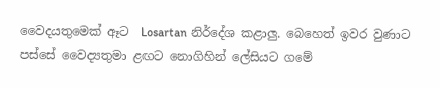වෛදයතුමෙක් ඈට  Losartan නිර්දේශ කළාලු. බෙහෙත් ඉවර වුණාට පස්සේ වෛද්‍යතුමා ළඟට නොගිහින් ලේසියට ගමේ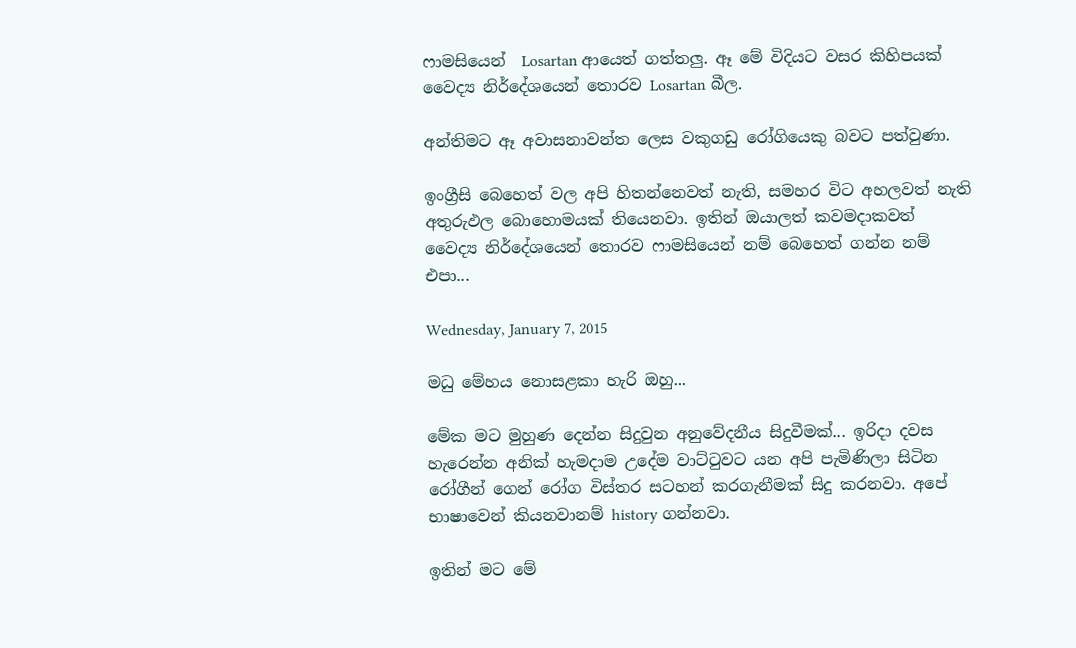ෆාමසියෙන්  Losartan ආයෙත් ගත්තලු. ඈ මේ විදියට වසර කිහිපයක් වෛද්‍ය නිර්දේශයෙන් තොරව Losartan බීල.

අන්තිමට ඈ අවාසනාවන්ත ලෙස වකුගඩු රෝගියෙකු බවට පත්වුණා.

ඉංග්‍රීසි බෙහෙත් වල අපි හිතන්නෙවත් නැති, සමහර විට අහලවත් නැති අතුරුඵල බොහොමයක් තියෙනවා. ඉතින් ඔයාලත් කවමදාකවත් වෛද්‍ය නිර්දේශයෙන් තොරව ෆාමසියෙන් නම් බෙහෙත් ගන්න නම් එපා...

Wednesday, January 7, 2015

මධු මේහය නොසළකා හැරි ඔහු...

මේක මට මුහුණ දෙන්න සිදුවුන අනුවේදනීය සිදුවීමක්... ඉරිදා දවස හැරෙන්න අනික් හැමදාම උදේම වාට්ටුවට යන අපි පැමිණිලා සිටින රෝගීන් ගෙන් රෝග විස්තර සටහන් කරගැනීමක් සිදු කරනවා. අපේ භාෂාවෙන් කියනවානම් history ගන්නවා.

ඉතින් මට මේ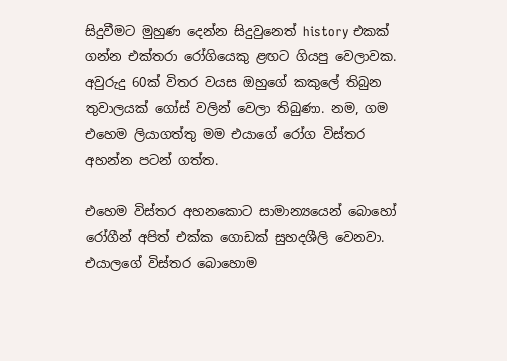සිදුවීමට මුහුණ දෙන්න සිදුවුනෙත් history එකක් ගන්න එක්තරා රෝගියෙකු ළඟට ගියපු වෙලාවක. අවුරුදු 60ක් විතර වයස ඔහුගේ කකුලේ තිබුන තුවාලයක් ගෝස් වලින් වෙලා තිබුණා. නම, ගම එහෙම ලියාගත්තු මම එයාගේ රෝග විස්තර අහන්න පටන් ගත්ත.

එහෙම විස්තර අහනකොට සාමාන්‍යයෙන් බොහෝ රෝගීන් අපිත් එක්ක ගොඩක් සුහදශීලි වෙනවා. එයාලගේ විස්තර බොහොම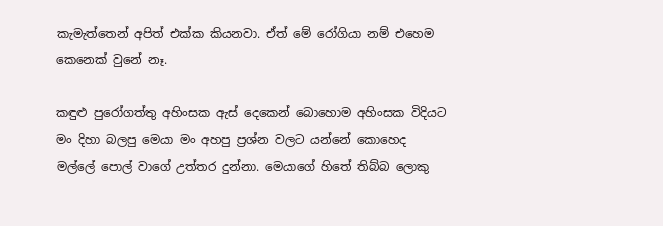කැමැත්තෙන් අපිත් එක්ක කියනවා. ඒත් මේ රෝගියා නම් එහෙම කෙනෙක් වුනේ නෑ.

කඳුළු පුරෝගත්තු අහිංසක ඇස් දෙකෙන් බොහොම අහිංසක විදියට මං දිහා බලපු මෙයා මං අහපු ප්‍රශ්න වලට යන්නේ කොහෙද මල්ලේ පොල් වාගේ උත්තර දුන්නා. මෙයාගේ හිතේ තිබ්බ ලොකු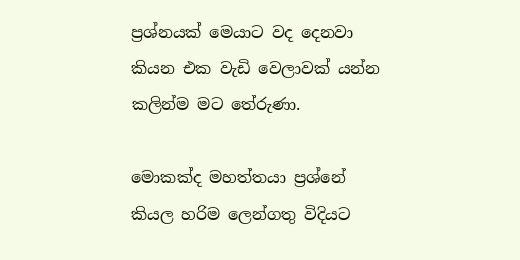ප්‍රශ්නයක් මෙයාට වද දෙනවා කියන එක වැඩි වෙලාවක් යන්න කලින්ම මට තේරුණා.

මොකක්ද මහත්තයා ප්‍රශ්නේ කියල හරිම ලෙන්ගතු විදියට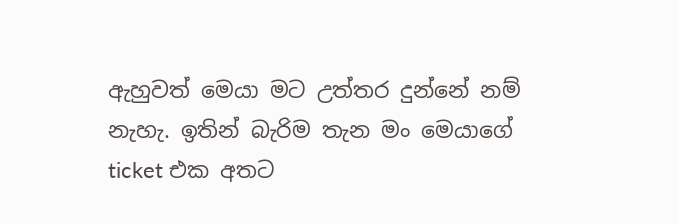ඇහුවත් මෙයා මට උත්තර දුන්නේ නම් නැහැ. ඉතින් බැරිම තැන මං මෙයාගේ ticket එක අතට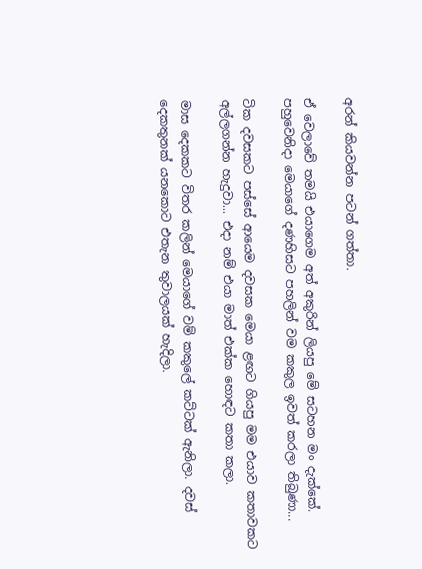අරන් කියවන්න පටන් ගත්තා.

ඒ වෙලාවේ තමයි එයාගෙම අත් අකුරින් ලියපු මේ සටහන මං දැක්කේ.
පහුවෙනිදා මෙයාගේ දණහිසට පහලින් වම කකුල ඉවත් කරලා තිබුණා...

ටික දවසකට පස්සේ ආයෙම දවසක මෙයා ළඟට ගියපු මම එයාව කතාවකට අල්ලගන්න හැදුවා... එදා නම් එයා මාත් එක්ක හොඳට කතා කලා.

මාස දෙකකට විතර කලින් මෙයාගේ වම් කකුලේ කට්ටක් ඇනිලා. දවස් දෙකතුනක් යනකොට එතැන තුවාලයක් හැදිලා.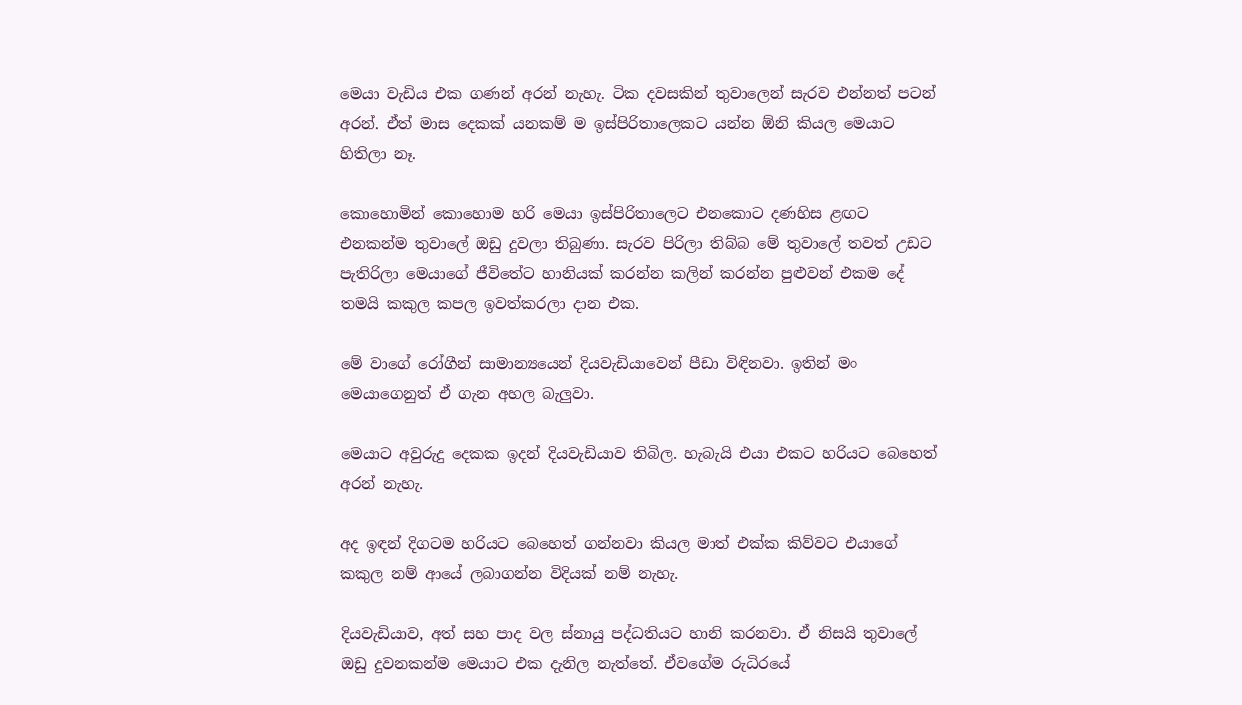මෙයා වැඩිය එක ගණන් අරන් නැහැ. ටික දවසකින් තුවාලෙන් සැරව එන්නත් පටන් අරන්. ඒත් මාස දෙකක් යනකම් ම ඉස්පිරිතාලෙකට යන්න ඕනි කියල මෙයාට හිතිලා නෑ.

කොහොමින් කොහොම හරි මෙයා ඉස්පිරිතාලෙට එනකොට දණහිස ළඟට එනකන්ම තුවාලේ ඔඩු දුවලා තිබුණා. සැරව පිරිලා තිබ්බ මේ තුවාලේ තවත් උඩට පැතිරිලා මෙයාගේ ජීවිතේට හානියක් කරන්න කලින් කරන්න පුළුවන් එකම දේ තමයි කකුල කපල ඉවත්කරලා දාන එක.

මේ වාගේ රෝගීන් සාමාන්‍යයෙන් දියවැඩියාවෙන් පීඩා විඳිනවා. ඉතින් මං මෙයාගෙනුත් ඒ ගැන අහල බැලුවා.

මෙයාට අවුරුදු දෙකක ඉදන් දියවැඩියාව තිබිල. හැබැයි එයා එකට හරියට බෙහෙත් අරන් නැහැ.

අද ඉඳන් දිගටම හරියට බෙහෙත් ගන්නවා කියල මාත් එක්ක කිව්වට එයාගේ කකුල නම් ආයේ ලබාගන්න විදියක් නම් නැහැ.

දියවැඩියාව, අත් සහ පාද වල ස්නායු පද්ධතියට හානි කරනවා. ඒ නිසයි තුවාලේ ඔඩු දුවනකන්ම මෙයාට එක දැනිල නැත්තේ. ඒවගේම රුධිරයේ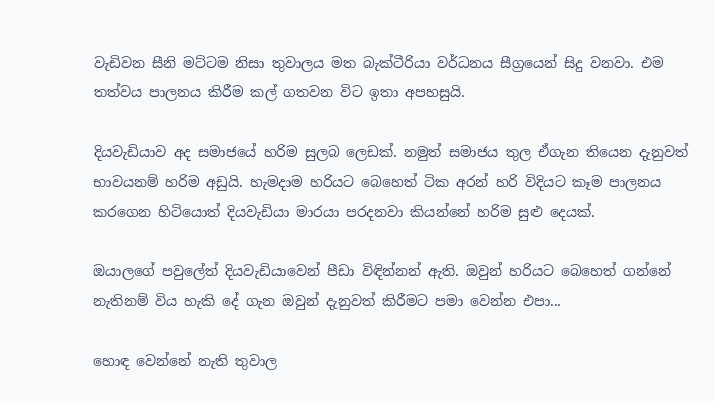වැඩිවන සීනි මට්ටම නිසා තුවාලය මත බැක්ටීරියා වර්ධනය සීග්‍රයෙන් සිදු වනවා. එම තත්වය පාලනය කිරීම කල් ගතවන විට ඉතා අපහසුයි.

දියවැඩියාව අද සමාජයේ හරිම සුලබ ලෙඩක්. නමුත් සමාජය තුල ඒගැන තියෙන දැනුවත් භාවයනම් හරිම අඩුයි. හැමදාම හරියට බෙහෙත් ටික අරන් හරි විදියට කෑම පාලනය කරගෙන හිටියොත් දියවැඩියා මාරයා පරදනවා කියන්නේ හරිම සුළු දෙයක්.

ඔයාලගේ පවුලේත් දියවැඩියාවෙන් පීඩා විඳින්නන් ඇති. ඔවුන් හරියට බෙහෙත් ගන්නේ නැතිනම් විය හැකි දේ ගැන ඔවුන් දැනුවත් කිරීමට පමා වෙන්න එපා...

හොඳ වෙන්නේ නැති තුවාල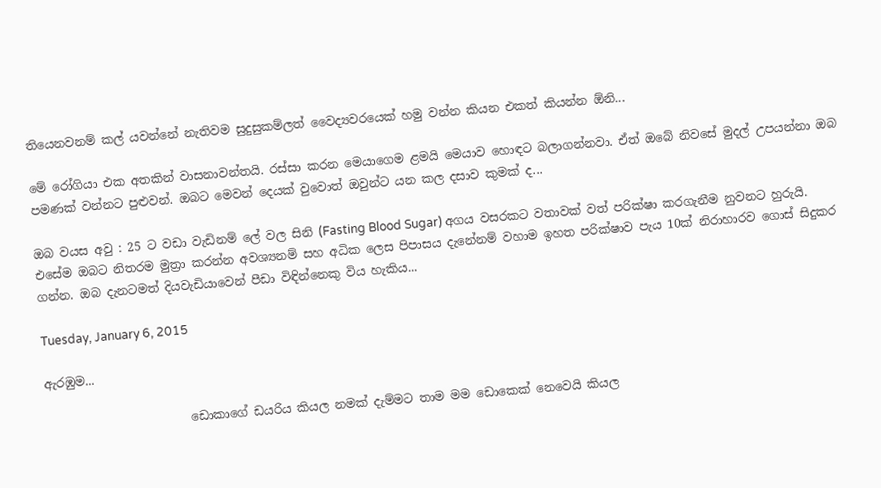තියෙනවනම් කල් යවන්නේ නැතිවම සුදුසුකම්ලත් වෛද්‍යවරයෙක් හමු වන්න කියන එකත් කියන්න ඕනි...

මේ රෝගියා එක අතකින් වාසනාවන්තයි. රස්සා කරන මෙයාගෙම ළමයි මෙයාව හොඳට බලාගන්නවා. ඒත් ඔබේ නිවසේ මුදල් උපයන්නා ඔබ පමණක් වන්නට පුළුවන්. ඔබට මෙවන් දෙයක් වුවොත් ඔවුන්ට යන කල දසාව කුමක් ද...

ඔබ වයස අවු : 25 ට වඩා වැඩිනම් ලේ වල සිනි (Fasting Blood Sugar) අගය වසරකට වතාවක් වත් පරික්ෂා කරගැනීම නුවනට හුරුයි. එසේම ඔබට නිතරම මුත්‍රා කරන්න අවශ්‍යනම් සහ අධික ලෙස පිපාසය දැනේනම් වහාම ඉහත පරික්ෂාව පැය 10ක් නිරාහාරව ගොස් සිදුකර ගන්න. ඔබ දැනටමත් දියවැඩියාවෙන් පීඩා විඳින්නෙකු විය හැකිය...

Tuesday, January 6, 2015

ඇරඹුම...

                        ඩොකාගේ ඩයරිය කියල නමක් දැම්මට තාම මම ඩොකෙක් නෙවෙයි කියල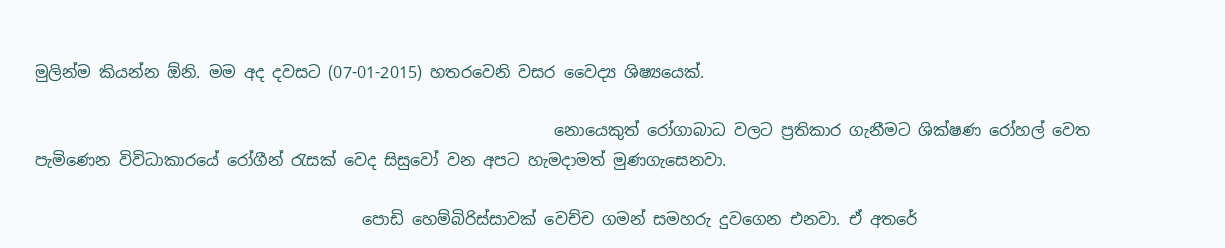මුලින්ම කියන්න ඕනි. මම අද දවසට (07-01-2015) හතරවෙනි වසර වෛද්‍ය ශිෂ්‍යයෙක්.

                                                                 නොයෙකුත් රෝගාබාධ වලට ප්‍රතිකාර ගැනීමට ශික්ෂණ රෝහල් වෙත පැමිණෙන විවිධාකාරයේ රෝගීන් රැසක් වෙද සිසුවෝ වන අපට හැමදාමත් මුණගැසෙනවා.

                                         පොඩි හෙම්බිරිස්සාවක් වෙච්ච ගමන් සමහරු දුවගෙන එනවා. ඒ අතරේ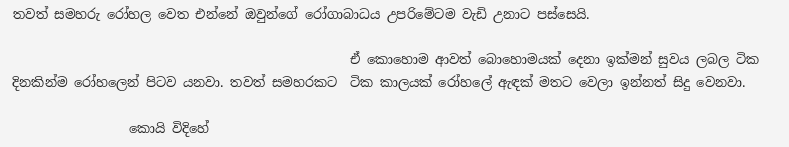තවත් සමහරු රෝහල වෙත එන්නේ ඔවුන්ගේ රෝගාබාධය උපරිමේටම වැඩි උනාට පස්සෙයි.

                                                    ඒ කොහොම ආවත් බොහොමයක් දෙනා ඉක්මන් සුවය ලබල ටික දිනකින්ම රෝහලෙන් පිටව යනවා. තවත් සමහරකට  ටික කාලයක් රෝහලේ ඇඳක් මතට වෙලා ඉන්නත් සිදු වෙනවා.

                  කොයි විදිහේ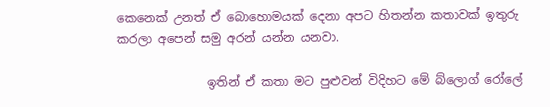කෙනෙක් උනත් ඒ බොහොමයක් දෙනා අපට හිතන්න කතාවක් ඉතුරු කරලා අපෙන් සමු අරන් යන්න යනවා.

               ඉතින් ඒ කතා මට පුළුවන් විදිහට මේ බ්ලොග් රෝලේ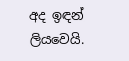අද ඉඳන් ලියවෙයි.